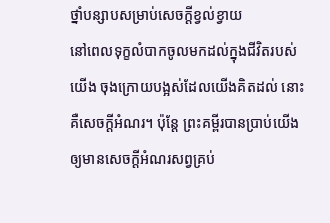ថ្នាំបន្សាបសម្រាប់សេចក្ដីខ្វល់ខ្វាយ
នៅពេលទុក្ខលំបាកចូលមកដល់ក្នុងជីវិតរបស់យើង ចុងក្រោយបង្អស់ដែលយើងគិតដល់ នោះគឺសេចក្ដីអំណរ។ ប៉ុន្តែ ព្រះគម្ពីរបានប្រាប់យើងឲ្យមានសេចក្ដីអំណរសព្វគ្រប់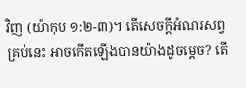វិញ (យ៉ាកុប ១:២-៣)។ តើសេចក្ដីអំណរសព្វគ្រប់នេះ អាចកើតឡើងបានយ៉ាងដូចម្ដេច? តើ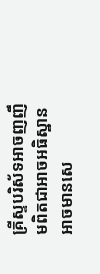គ្រីស្ទបរិស័ទអាចញញឹមពិតជាអាចអធិស្ឋាន អាចមានសេ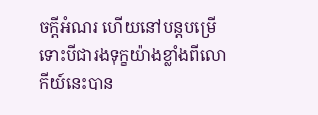ចក្ដីអំណរ ហើយនៅបន្តបម្រើ ទោះបីជារងទុក្ខយ៉ាងខ្លាំងពីលោកីយ៍នេះបាន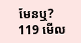មែនឬ?
119 មើល